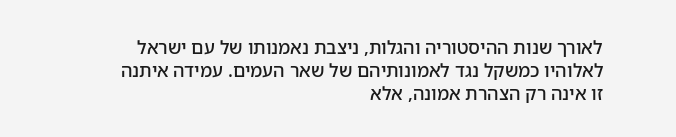לאורך שנות ההיסטוריה והגלות, ניצבת נאמנותו של עם ישראל לאלוהיו כמשקל נגד לאמונותיהם של שאר העמים. עמידה איתנה זו אינה רק הצהרת אמונה, אלא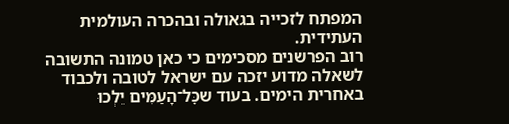המפתח לזכייה בגאולה ובהכרה העולמית העתידית.
רוב הפרשנים מסכימים כי כאן טמונה התשובה לשאלה מדוע יזכה עם ישראל לטובה ולכבוד באחרית הימים. בעוד שכׇּל־הָעַמִּים יֵלְכוּ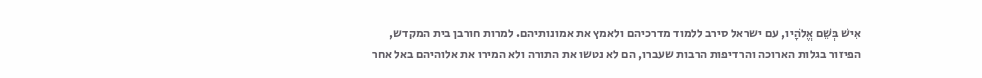אִישׁ בְּשֵׁם אֱלֹהָיו, עם ישראל סירב ללמוד מדרכיהם ולאמץ את אמונותיהם. למרות חורבן בית המקדש, הפיזור בגלות הארוכה והרדיפות הרבות שעברו, הם לא נטשו את התורה ולא המירו את אלוהיהם באל אחר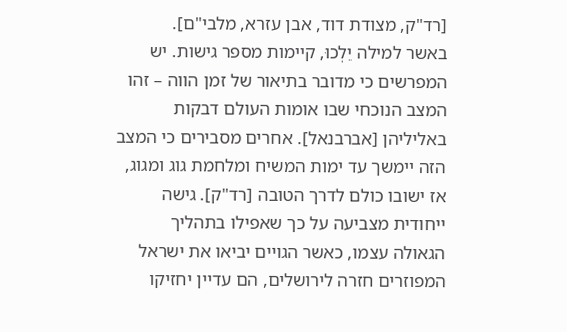[רד"ק, מצודת דוד, אבן עזרא, מלבי"ם].
באשר למילה יֵלְכוּ, קיימות מספר גישות. יש המפרשים כי מדובר בתיאור של זמן הווה – זהו המצב הנוכחי שבו אומות העולם דבקות באליליהן [אברבנאל]. אחרים מסבירים כי המצב הזה יימשך עד ימות המשיח ומלחמת גוג ומגוג, אז ישובו כולם לדרך הטובה [רד"ק]. גישה ייחודית מצביעה על כך שאפילו בתהליך הגאולה עצמו, כאשר הגויים יביאו את ישראל המפוזרים חזרה לירושלים, הם עדיין יחזיקו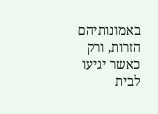באמונותיהם הזרות, ורק כאשר יגיעו לבית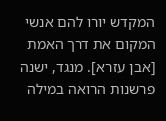המקדש יורו להם אנשי המקום את דרך האמת [אבן עזרא]. מנגד, ישנה פרשנות הרואה במילה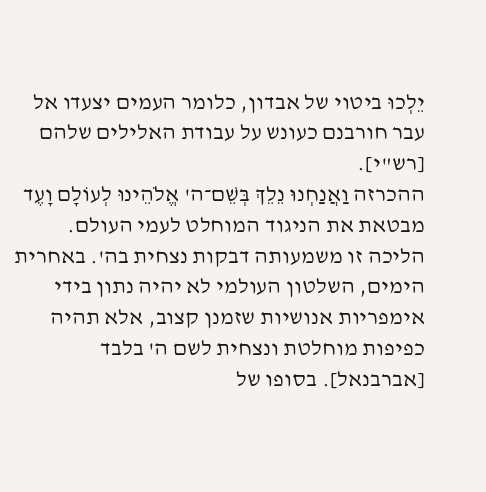יֵלְכוּ ביטוי של אבדון, כלומר העמים יצעדו אל עבר חורבנם כעונש על עבודת האלילים שלהם [רש"י].
ההכרזה וַאֲנַחְנוּ נֵלֵךְ בְּשֵׁם־ה' אֱלֹהֵינוּ לְעוֹלָם וָעֶד מבטאת את הניגוד המוחלט לעמי העולם. הליכה זו משמעותה דבקות נצחית בה'. באחרית הימים, השלטון העולמי לא יהיה נתון בידי אימפריות אנושיות שזמנן קצוב, אלא תהיה כפיפות מוחלטת ונצחית לשם ה' בלבד [אברבנאל]. בסופו של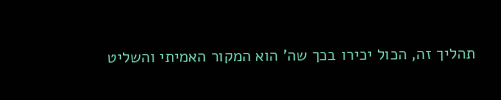תהליך זה, הכול יכירו בכך שה' הוא המקור האמיתי והשליט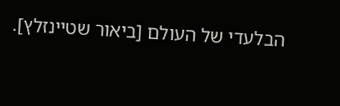הבלעדי של העולם [ביאור שטיינזלץ].